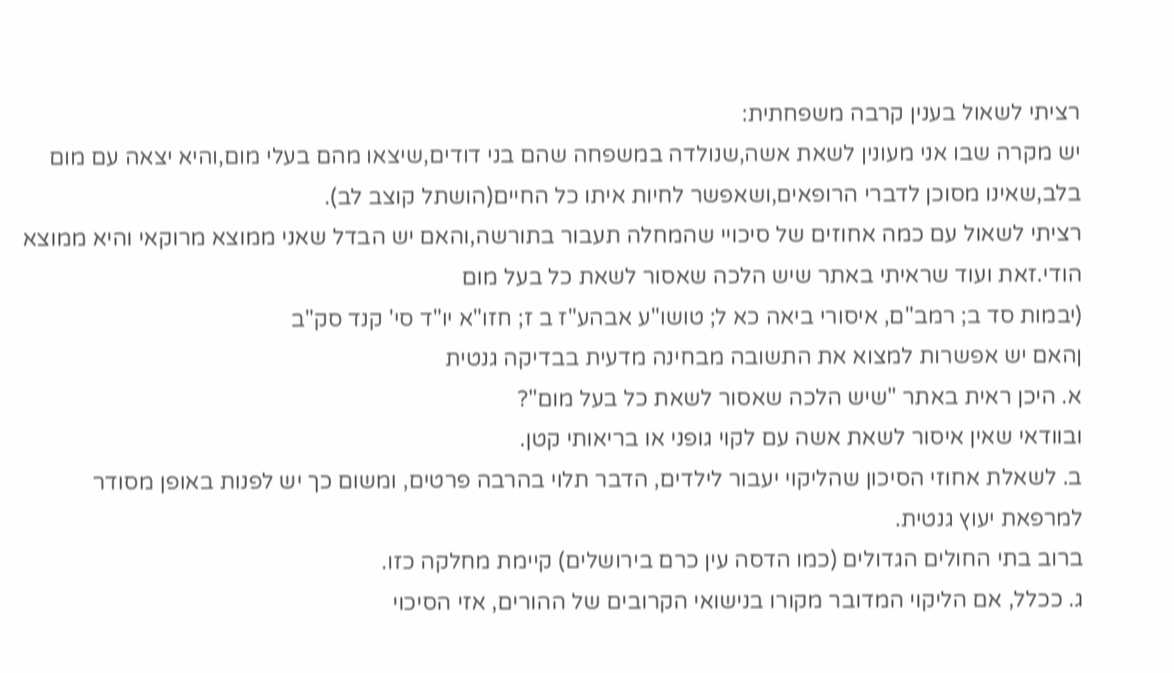רציתי לשאול בענין קרבה משפחתית:
יש מקרה שבו אני מעונין לשאת אשה,שנולדה במשפחה שהם בני דודים,שיצאו מהם בעלי מום,והיא יצאה עם מום בלב,שאינו מסוכן לדברי הרופאים,ושאפשר לחיות איתו כל החיים(הושתל קוצב לב).
רציתי לשאול עם כמה אחוזים של סיכויי שהמחלה תעבור בתורשה,והאם יש הבדל שאני ממוצא מרוקאי והיא ממוצא הודי.זאת ועוד שראיתי באתר שיש הלכה שאסור לשאת כל בעל מום
(יבמות סד ב; רמב"ם, איסורי ביאה כא ל; טושו"ע אבהע"ז ב ז; חזו"א יו"ד סי' קנד סק"ב
ןהאם יש אפשרות למצוא את התשובה מבחינה מדעית בבדיקה גנטית
א. היכן ראית באתר "שיש הלכה שאסור לשאת כל בעל מום"?
ובוודאי שאין איסור לשאת אשה עם לקוי גופני או בריאותי קטן.
ב. לשאלת אחוזי הסיכון שהליקוי יעבור לילדים, הדבר תלוי בהרבה פרטים, ומשום כך יש לפנות באופן מסודר למרפאת יעוץ גנטית.
ברוב בתי החולים הגדולים (כמו הדסה עין כרם בירושלים) קיימת מחלקה כזו.
ג. ככלל, אם הליקוי המדובר מקורו בנישואי הקרובים של ההורים, אזי הסיכוי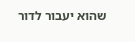שהוא יעבור לדור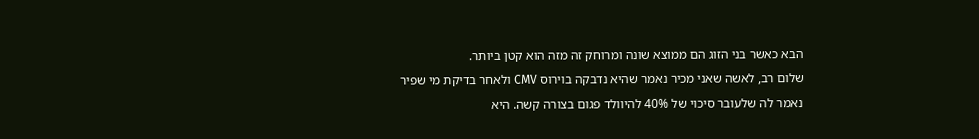הבא כאשר בני הזוג הם ממוצא שונה ומרוחק זה מזה הוא קטן ביותר.
שלום רב, לאשה שאני מכיר נאמר שהיא נדבקה בוירוס CMV ולאחר בדיקת מי שפיר נאמר לה שלעובר סיכוי של 40% להיוולד פגום בצורה קשה. היא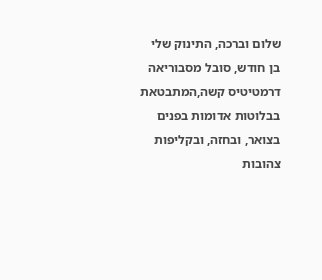שלום וברכה, התינוק שלי בן חודש, סובל מסבוריאה דרמטיטיס קשה,המתבטאת בבלוטות אדומות בפנים בצואר, ובחזה, ובקליפות צהובות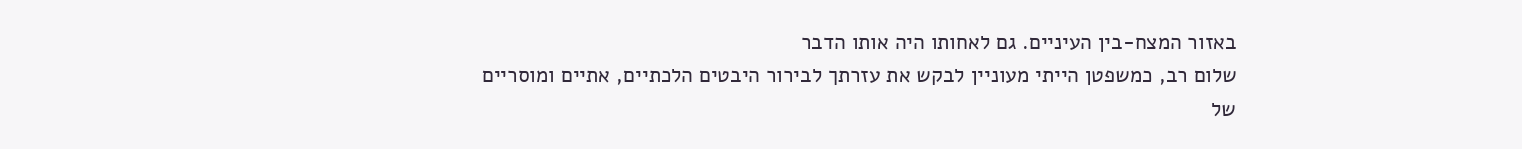באזור המצח-בין העיניים. גם לאחותו היה אותו הדבר
שלום רב, כמשפטן הייתי מעוניין לבקש את עזרתך לבירור היבטים הלכתיים, אתיים ומוסריים של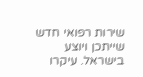שירות רפואי חדש שייתכן ויוצע בישראל. עיקרו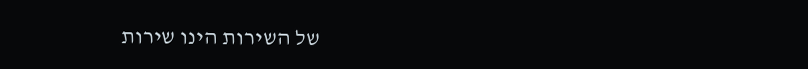של השירות הינו שירות